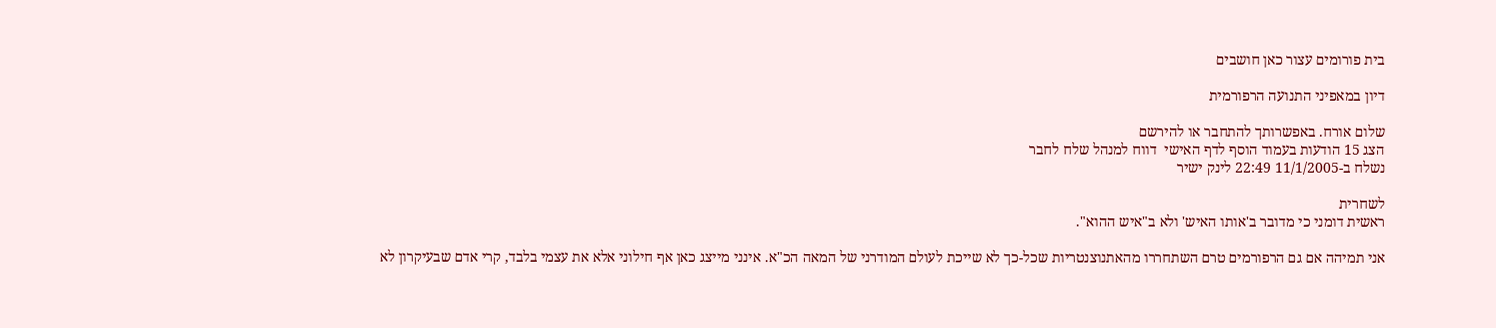בית פורומים עצור כאן חושבים

דיון במאפיני התנועה הרפורמית

שלום אורח. באפשרותך להתחבר או להירשם
הצג 15 הודעות בעמוד הוסף לדף האישי  דווח למנהל שלח לחבר
נשלח ב-11/1/2005 22:49 לינק ישיר

לשחרית
ראשית דומני כי מדובר ב'אותו האיש' ולא ב"איש ההוא".

אני תמיהה אם גם הרפורמים טרם השתחררו מהאתנוצנטריות שכל-כך לא שייכת לעולם המודרני של המאה הכ"א. אינני מייצג כאן אף חילוני אלא את עצמי בלבד, קרי אדם שבעיקרון לא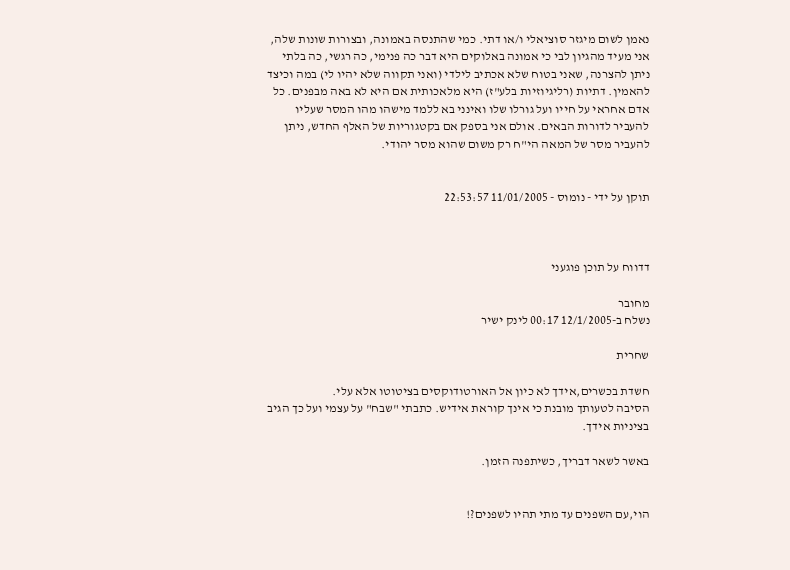נאמן לשום מיגזר סוציאלי ו/או דתי. כמי שהתנסה באמונה, ובצורות שונות שלה, אני מעיד מהגיון לבי כי אמונה באלוקים היא דבר כה פנימי, כה רגשי, כה בלתי ניתן להצרנה, שאני בטוח שלא אכתיב לילדי (ואני תקווה שלא יהיו לי) במה וכיצד להאמין. דתיות (רליגיוזיות בלע"ז) היא מלאכותית אם היא לא באה מבפנים. כל אדם אחראי על חייו ועל גורלו שלו ואינני בא ללמד מישהו מהו המסר שעליו להעביר לדורות הבאים. אולם אני בספק אם בקטגוריות של האלף החדש, ניתן להעביר מסר של המאה הי"ח רק משום שהוא מסר יהודי.


תוקן על ידי - נומוס - 11/01/2005 22:53:57



דדווח על תוכן פוגעני

מחובר
נשלח ב-12/1/2005 00:17 לינק ישיר

שחרית

חשדת בכשרים,אידך לא כיון אל האורטודוקסים בציטוטו אלא עלי.
הסיבה לטעותך מובנת כי אינך קוראת אידיש. כתבתי "שבח" על עצמי ועל כך הגיב בציניות אידך.

באשר לשאר דבריך, כשיתפנה הזמן.


הוי,עם השפנים עד מתי תהיו לשפנים?!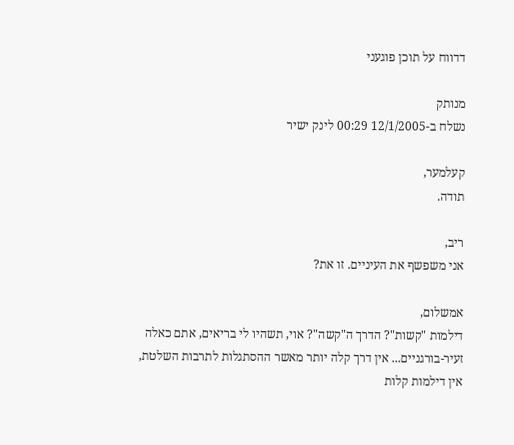דדווח על תוכן פוגעני

מנותק
נשלח ב-12/1/2005 00:29 לינק ישיר

קעלמער,
תודה.

ריב,
אני משפשף את העיניים. זו את?

אמשלום,
דילמות "קשות"? הדרך ה"קשה"? אוי, תשהיו לי בריאים, אתם כאלה זעיר-בורגניים... אין דרך קלה יותר מאשר ההסתגלות לתרבות השלטת, אין דילמות קלות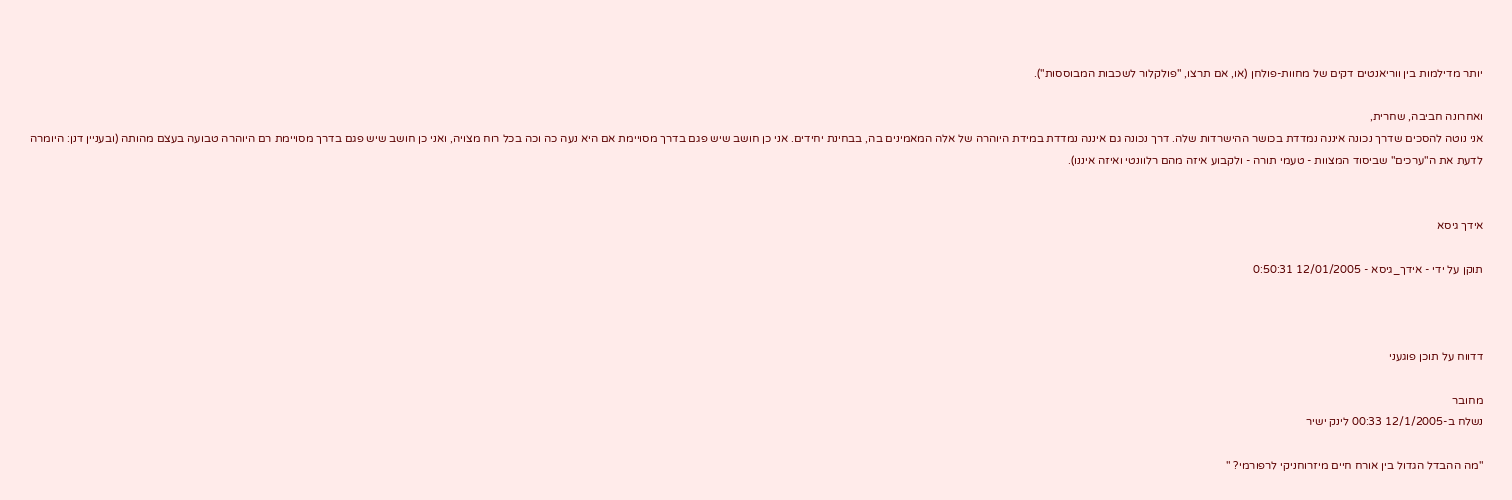יותר מדילמות בין ווריאנטים דקים של מחוות-פולחן (או, אם תרצו, "פולקלור לשכבות המבוססות").

ואחרונה חביבה, שחרית,
אני נוטה להסכים שדרך נכונה איננה נמדדת בכושר ההישרדות שלה. דרך נכונה גם איננה נמדדת במידת היוהרה של אלה המאמינים בה, בבחינת יחידים. אני כן חושב שיש פגם בדרך מסויימת אם היא נעה כה וכה בכל רוח מצויה, ואני כן חושב שיש פגם בדרך מסויימת רם היוהרה טבועה בעצם מהותה (ובעניין דנן: היומרה לדעת את ה"ערכים" שביסוד המצוות - טעמי תורה - ולקבוע איזה מהם רלוונטי ואיזה איננו).


אידך גיסא

תוקן על ידי - אידך_גיסא - 12/01/2005 0:50:31



דדווח על תוכן פוגעני

מחובר
נשלח ב-12/1/2005 00:33 לינק ישיר

"מה ההבדל הגדול בין אורח חיים מיזרוחניקי לרפורמי? "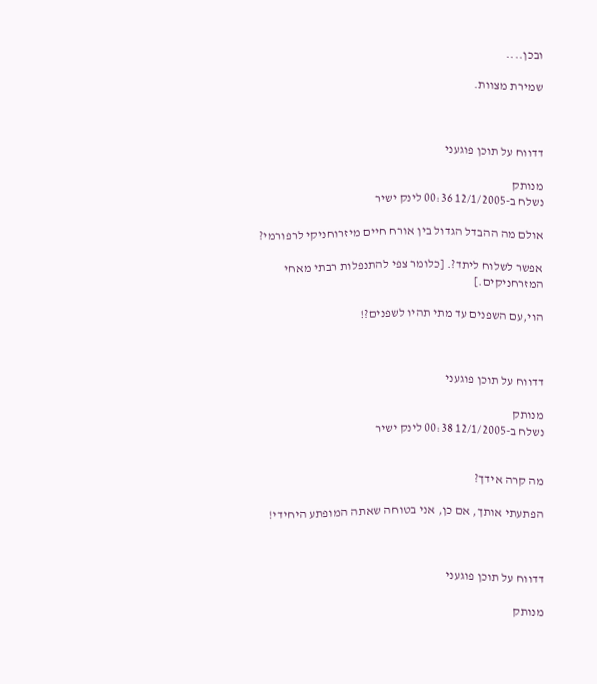ובכן....

שמירת מצוות.



דדווח על תוכן פוגעני

מנותק
נשלח ב-12/1/2005 00:36 לינק ישיר

אולם מה ההבדל הגדול בין אורח חיים מיזרוחניקי לרפורמי?

אפשר לשלוח ליתד?. [כלומר צפי להתנפלות רבתי מאחי המזרחניקים.]

הוי,עם השפנים עד מתי תהיו לשפנים?!



דדווח על תוכן פוגעני

מנותק
נשלח ב-12/1/2005 00:38 לינק ישיר


מה קרה אידך?

הפתעתי אותך, אם כן, אני בטוחה שאתה המופתע היחידי!



דדווח על תוכן פוגעני

מנותק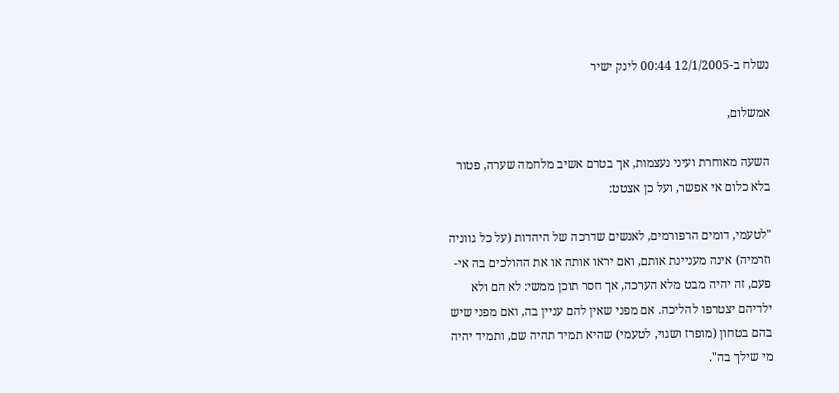נשלח ב-12/1/2005 00:44 לינק ישיר

אמשלום,

השעה מאוחרת ועיני נעצמות, אך בטרם אשיב מלחמה שערה, פטור בלא כלום אי אפשר, ועל כן אצטט:

"לטעמי, דומים הרפורמים, לאנשים שדרכה של היהדות (על כל גווניה וזרמיה) אינה מעניינת אותם, ואם יראו אותה או את ההולכים בה אי-פעם, זה יהיה מבט מלא הערכה, אך חסר תוכן ממשי: לא הם ולא ילדיהם יצטרפו להליכה. אם מפני שאין להם עניין בה, ואם מפני שיש בהם בטחון (מופרז ושגוי, לטעמי) שהיא תמיד תהיה שם, ותמיד יהיה מי שילך בה".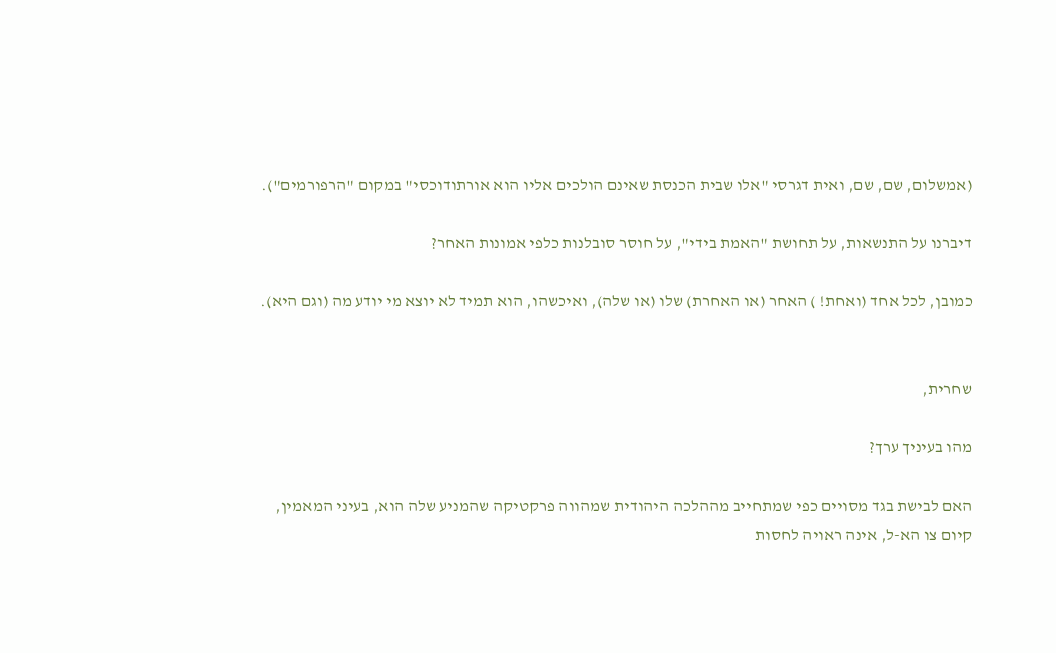(אמשלום, שם, שם, ואית דגרסי "אלו שבית הכנסת שאינם הולכים אליו הוא אורתודוכסי" במקום "הרפורמים").

דיברנו על התנשאות, על תחושת "האמת בידי", על חוסר סובלנות כלפי אמונות האחר?

כמובן, לכל אחד (ואחת! ) האחר (או האחרת) שלו (או שלה), ואיכשהו, הוא תמיד לא יוצא מי יודע מה (וגם היא).


שחרית,

מהו בעיניך ערך?

האם לבישת בגד מסויים כפי שמתחייב מההלכה היהודית שמהווה פרקטיקה שהמניע שלה הוא, בעיני המאמין, קיום צו הא-ל, אינה ראויה לחסות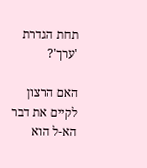תחת הגדרת 'ערך'?

האם הרצון לקיים את דבר הא-ל הוא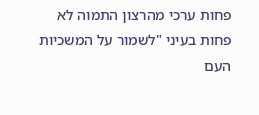פחות ערכי מהרצון התמוה לא פחות בעיני "לשמור על המשכיות העם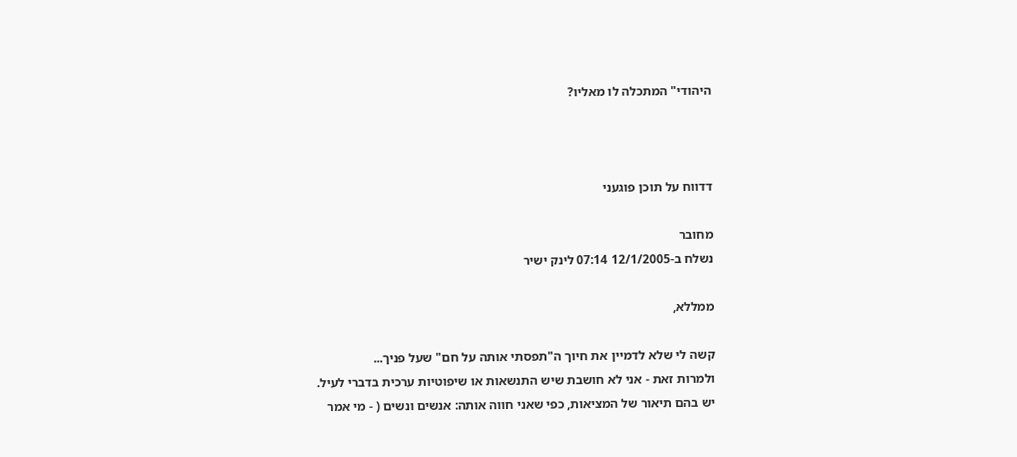היהודי" המתכלה לו מאליו?



דדווח על תוכן פוגעני

מחובר
נשלח ב-12/1/2005 07:14 לינק ישיר

ממללא,

קשה לי שלא לדמיין את חיוך ה"תפסתי אותה על חם" שעל פניך...
ולמרות זאת - אני לא חושבת שיש התנשאות או שיפוטיות ערכית בדברי לעיל. יש בהם תיאור של המציאות, כפי שאני חווה אותה: אנשים ונשים ( - מי אמר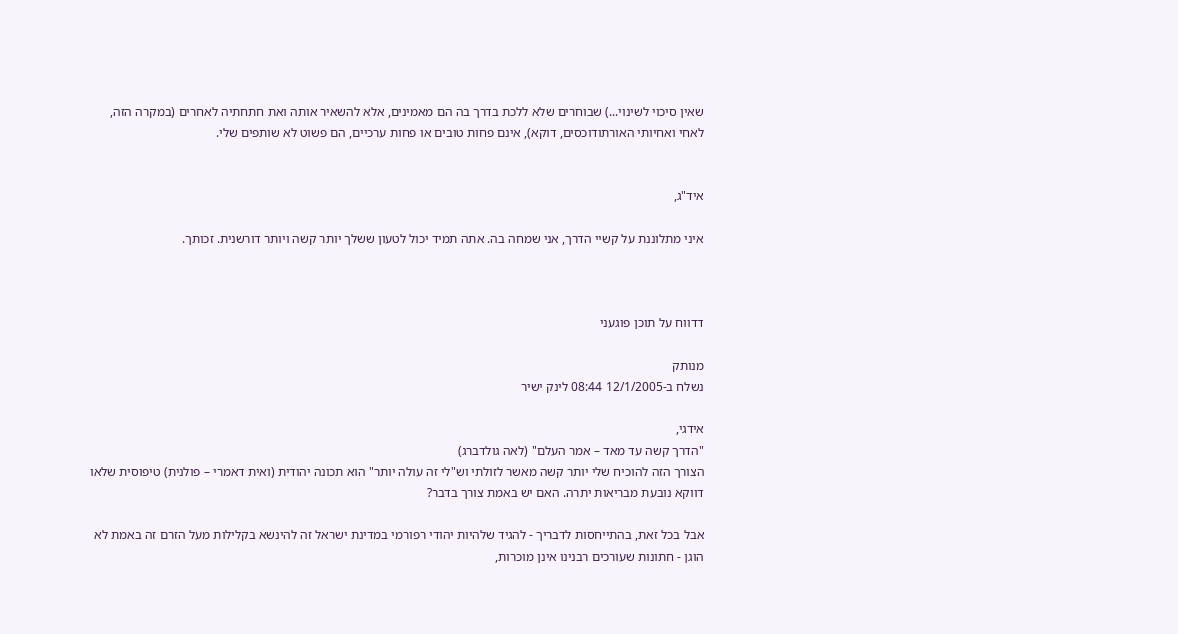שאין סיכוי לשינוי...) שבוחרים שלא ללכת בדרך בה הם מאמינים, אלא להשאיר אותה ואת חתחתיה לאחרים (במקרה הזה, לאחי ואחיותי האורתודוכסים, דוקא), אינם פחות טובים או פחות ערכיים, הם פשוט לא שותפים שלי.


איד"ג,

איני מתלוננת על קשיי הדרך, אני שמחה בה. אתה תמיד יכול לטעון ששלך יותר קשה ויותר דורשנית. זכותך.



דדווח על תוכן פוגעני

מנותק
נשלח ב-12/1/2005 08:44 לינק ישיר

אידגי,
"הדרך קשה עד מאד – אמר העלם" (לאה גולדברג)
הצורך הזה להוכיח שלי יותר קשה מאשר לזולתי וש"לי זה עולה יותר" הוא תכונה יהודית (ואית דאמרי – פולנית) טיפוסית שלאו דווקא נובעת מבריאות יתרה. האם יש באמת צורך בדבר?

אבל בכל זאת, בהתייחסות לדבריך - להגיד שלהיות יהודי רפורמי במדינת ישראל זה להינשא בקלילות מעל הזרם זה באמת לא הוגן - חתונות שעורכים רבנינו אינן מוכרות,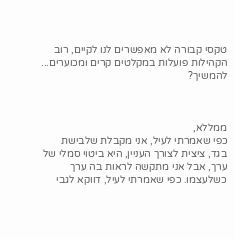טקסי קבורה לא מאפשרים לנו לקיים, רוב הקהילות פועלות במקלטים קרים ומכוערים... להמשיך?



ממללא,
כפי שאמרתי לעיל, אני מקבלת שלבישת בגד, ציצית לצורך העניין, היא ביטוי סמלי של ערך, אבל אני מתקשה לראות בה ערך כשלעצמו. כפי שאמרתי לעיל, דווקא לגבי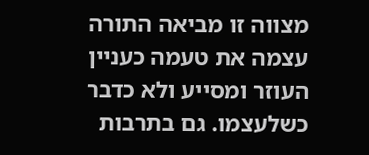מצווה זו מביאה התורה עצמה את טעמה כעניין העוזר ומסייע ולא כדבר כשלעצמו. גם בתרבות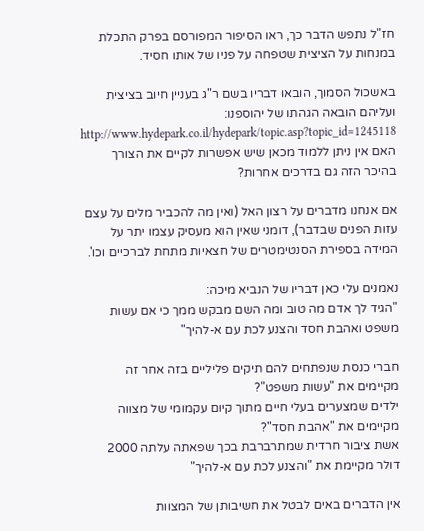חז"ל נתפש הדבר כך, ראו הסיפור המפורסם בפרק התכלת במנחות על הציצית שטפחה על פניו של אותו חסיד.

באשכול הסמוך, הובאו דבריו בשם ר"ג בעניין חיוב בציצית ועליהם הובאה הגהתו של יהוספנו:
http://www.hydepark.co.il/hydepark/topic.asp?topic_id=1245118
האם אין ניתן ללמוד מכאן שיש אפשרות לקיים את הצורך בהיכר הזה גם בדרכים אחרות?

אם אנחנו מדברים על רצון האל (ואין מה להכביר מלים על עצם עזות הפנים שבדבר), דומני שאין הוא מעסיק עצמו יתר על המידה בספירת הסנטימטרים של חצאיות מתחת לברכיים וכו'.

נאמנים עלי כאן דבריו של הנביא מיכה:
"הגיד לך אדם מה טוב ומה השם מבקש ממך כי אם עשות משפט ואהבת חסד והצנע לכת עם א-להיך"

חברי כנסת שנפתחים להם תיקים פליליים בזה אחר זה מקיימים את "עשות משפט"?
ילדים שמצערים בעלי חיים מתוך קיום עקמומי של מצווה מקיימים את "אהבת חסד"?
אשת ציבור חרדית שמתרברבת בכך שפאתה עלתה 2000 דולר מקיימת את "והצנע לכת עם א-להיך"

אין הדברים באים לבטל את חשיבותן של המצוות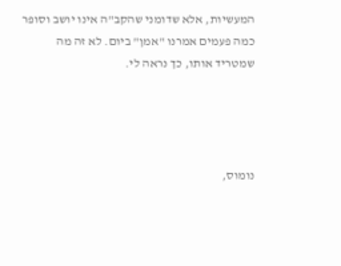המעשיות, אלא שדומני שהקב"ה אינו יושב וסופר כמה פעמים אמרנו "אמן" ביום. לא זה מה שמטריד אותו, כך נראה לי.




נומוס,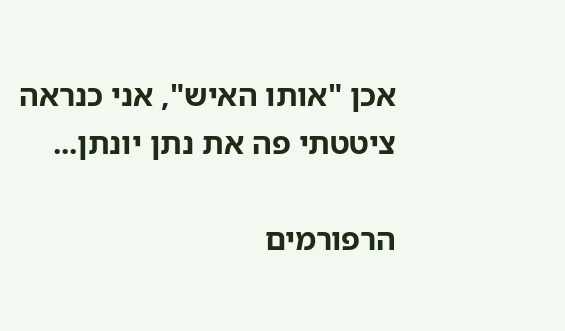אכן "אותו האיש", אני כנראה ציטטתי פה את נתן יונתן...

הרפורמים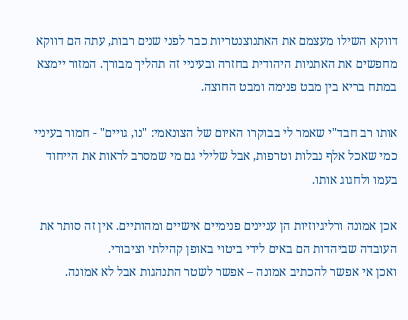דווקא השילו מעצמם את האתנוצנטריות כבר לפני שנים רבות, עתה הם דווקא מחפשים את האתניות היהודית בחזרה ובעיניי זה תהליך מבורך. המזור יימצא במתח בריא בין מבט פנימה ומבט החוצה.

אותו רב חבד"י שאמר לי בבוקרו האיום של הצונאמי: "נו, גויים" - חמור בעיניי כמי שאכל אלף נבלות וטרפות, אבל שלילי גם מי שמסרב לראות את הייחוד בעמו ולחגוג אותו.

אכן אמונה ורליגיוזיות הן עניינים פנימיים אישיים ומהותיים. אין זה סותר את העובדה שביהדות הם באים לידי ביטוי באופן קהילתי וציבורי.
ואכן אי אפשר להכתיב אמונה – אפשר לשטר התנהגות אבל לא אמונה.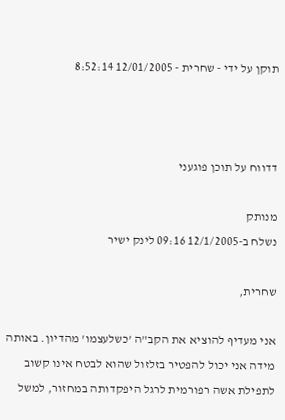תוקן על ידי - שחרית - 12/01/2005 8:52:14



דדווח על תוכן פוגעני

מנותק
נשלח ב-12/1/2005 09:16 לינק ישיר

שחרית,

אני מעדיף להוציא את הקב"ה 'כשלעצמו' מהדיון. באותה מידה אני יכול להפטיר בזלזול שהוא לבטח אינו קשוב לתפילת אשה רפורמית לרגל היפקדותה במחזור, למשל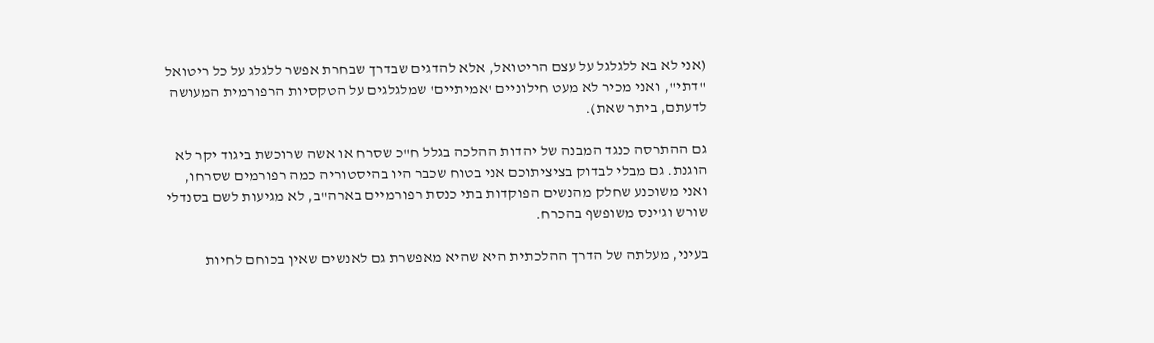(אני לא בא ללגלגל על עצם הריטואל, אלא להדגים שבדרך שבחרת אפשר ללגלג על כל ריטואל "דתי", ואני מכיר לא מעט חילוניים 'אמיתיים' שמלגלגים על הטקסיות הרפורמית המעושה לדעתם, ביתר שאת).

גם ההתרסה כנגד המבנה של יהדות ההלכה בגלל ח"כ שסרח או אשה שרוכשת ביגוד יקר לא הוגנת. גם מבלי לבדוק בציציתוכם אני בטוח שכבר היו בהיסטוריה כמה רפורמים שסרחו, ואני משוכנע שחלק מהנשים הפוקדות בתי כנסת רפורמיים בארה"ב, לא מגיעות לשם בסנדלי שורש וג'ינס משופשף בהכרח.

בעיני, מעלתה של הדרך ההלכתית היא שהיא מאפשרת גם לאנשים שאין בכוחם לחיות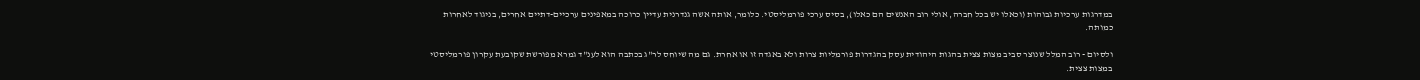במדרגות ערכיות גבוהות (וכאלו יש בכל חברה, אולי רוב האנשים הם כאלו), בסיס ערכי פורמליסטי. כלומר, אותה אשה גנדרנית עדיין כרוכה במאפינים ערכיים-דתיים אחרים, בניגוד לאחרות כמותה.

ולסיום - רוב המלל שנוצר סביב מצות צצית בהגות היהודית עסק בהגדרות פורמליות צרות ולא באגדה זו או אחרת. גם מה שיוחס לר"ג בכתבה הוא לענ"ד גמרא מפורשת שקובעת עקרון פורמליסטי במצות צצית.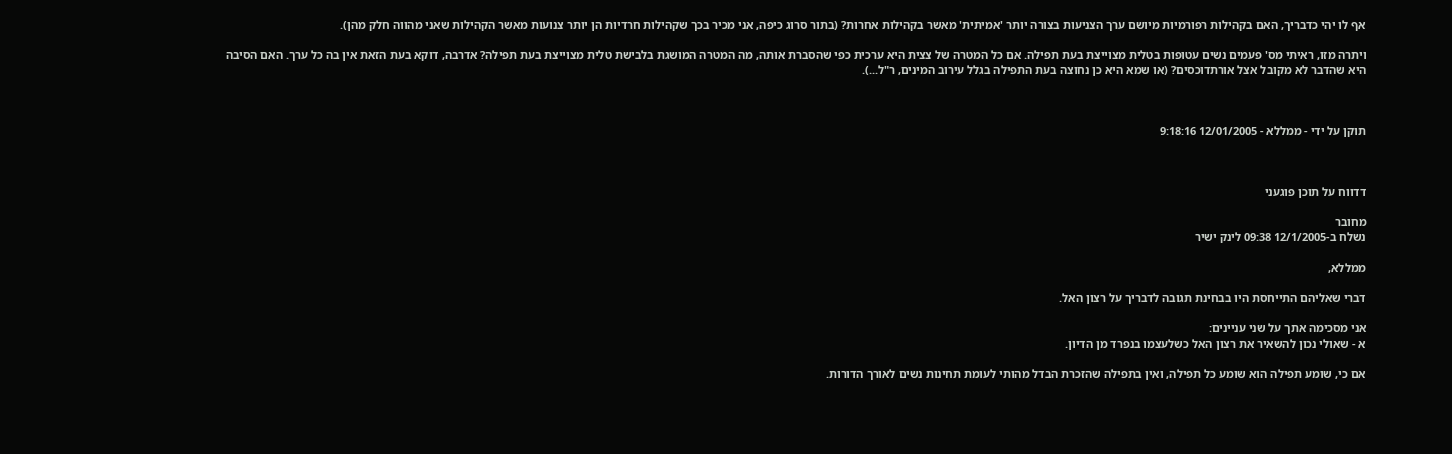אף לו יהי כדבריך, האם בקהילות רפורמיות מיושם ערך הצניעות בצורה יותר 'אמיתית' מאשר בקהילות אחרות? (בתור סרוג כיפה, אני מכיר בכך שקהילות חרדיות הן יותר צנועות מאשר הקהילות שאני מהווה חלק מהן).

ויתרה מזו, ראיתי מס' פעמים נשים עטופות בטלית מצוייצת בעת תפילה. אם כל המטרה של צצית היא ערכית כפי שהסברת אותה, מה המטרה המושגת בלבישת טלית מצוייצת בעת תפילה? אדרבה, דוקא בעת הזאת אין בה כל ערך. האם הסיבה היא שהדבר לא מקובל אצל אורתדוכסים? (או שמא היא כן נחוצה בעת התפילה בגלל עירוב המינים, ר"ל...).



תוקן על ידי - ממללא - 12/01/2005 9:18:16



דדווח על תוכן פוגעני

מחובר
נשלח ב-12/1/2005 09:38 לינק ישיר

ממללא,

דברי שאליהם התייחסת היו בבחינת תגובה לדבריך על רצון האל.

אני מסכימה אתך על שני עניינים:
א - שאולי נכון להשאיר את רצון האל כשלעצמו בנפרד מן הדיון.

אם כי, שומע תפילה הוא שומע כל תפילה, ואין בתפילה שהזכרת הבדל מהותי לעומת תחינות נשים לאורך הדורות.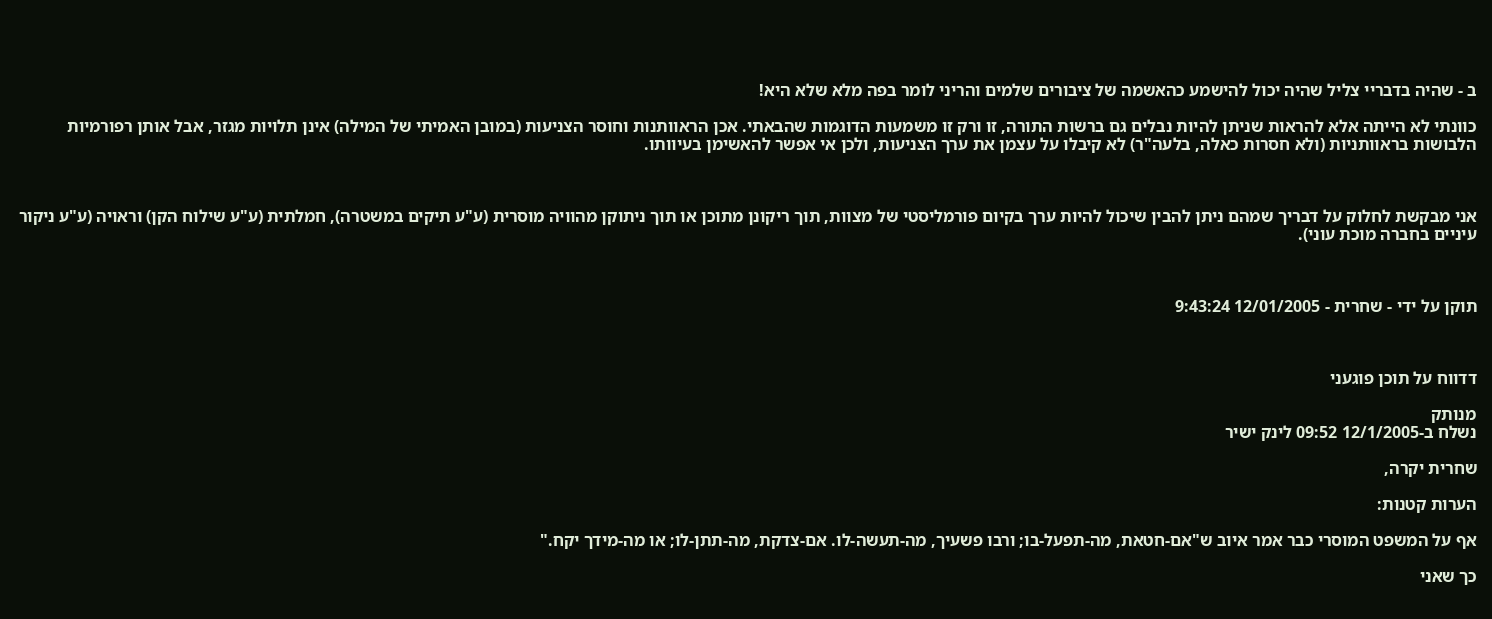ב - שהיה בדבריי צליל שהיה יכול להישמע כהאשמה של ציבורים שלמים והריני לומר בפה מלא שלא היא!

כוונתי לא הייתה אלא להראות שניתן להיות נבלים גם ברשות התורה, זו ורק זו משמעות הדוגמות שהבאתי. אכן הראוותנות וחוסר הצניעות (במובן האמיתי של המילה) אינן תלויות מגזר, אבל אותן רפורמיות הלבושות בראוותניות (ולא חסרות כאלה, בלעה"ר) לא קיבלו על עצמן את ערך הצניעות, ולכן אי אפשר להאשימן בעיוותו.



אני מבקשת לחלוק על דבריך שמהם ניתן להבין שיכול להיות ערך בקיום פורמליסטי של מצוות, תוך ריקונן מתוכן או תוך ניתוקן מהוויה מוסרית (ע"ע תיקים במשטרה), חמלתית (ע"ע שילוח הקן) וראויה (ע"ע ניקור עיניים בחברה מוכת עוני).



תוקן על ידי - שחרית - 12/01/2005 9:43:24



דדווח על תוכן פוגעני

מנותק
נשלח ב-12/1/2005 09:52 לינק ישיר

שחרית יקרה,

הערות קטנות:

אף על המשפט המוסרי כבר אמר איוב ש"אם-חטאת, מה-תפעל-בו; ורבו פשעיך, מה-תעשה-לו. אם-צדקת, מה-תתן-לו; או מה-מידך יקח."

כך שאני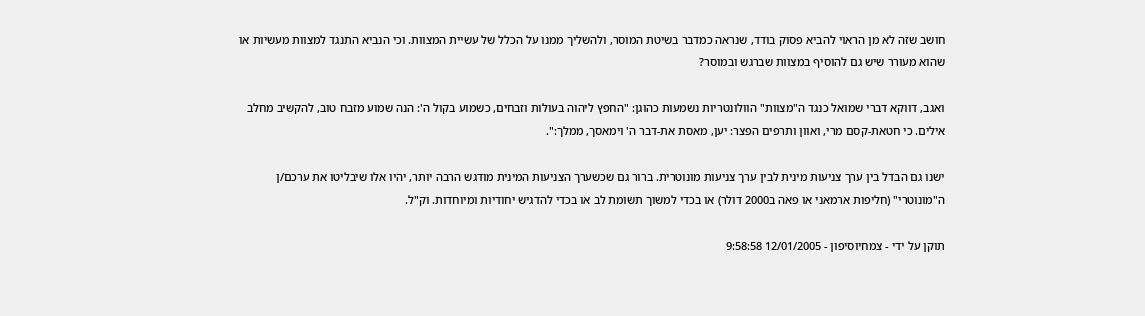חושב שזה לא מן הראוי להביא פסוק בודד, שנראה כמדבר בשיטת המוסר, ולהשליך ממנו על הכלל של עשיית המצוות. וכי הנביא התנגד למצוות מעשיות או שהוא מעורר שיש גם להוסיף במצוות שברגש ובמוסר?

ואגב, דווקא דברי שמואל כנגד ה"מצוות" הוולונטריות נשמעות כהוגן: "החפץ ליהוה בעולות וזבחים, כשמוע בקול ה': הנה שמוע מזבח טוב, להקשיב מחלב אילים. כי חטאת-קסם מרי, ואוון ותרפים הפצר: יען, מאסת את-דבר ה' וימאסך, ממלך:".

ישנו גם הבדל בין ערך צניעות מינית לבין ערך צניעות מונוטרית. ברור גם שכשערך הצניעות המינית מודגש הרבה יותר, יהיו אלו שיבליטו את ערכם/ן ה"מונוטרי" (חליפות ארמאני או פאה ב2000 דולר) או בכדי למשוך תשומת לב או בכדי להדגיש יחודיות ומיוחדות. וק"ל.

תוקן על ידי - צמחיוסיפון - 12/01/2005 9:58:58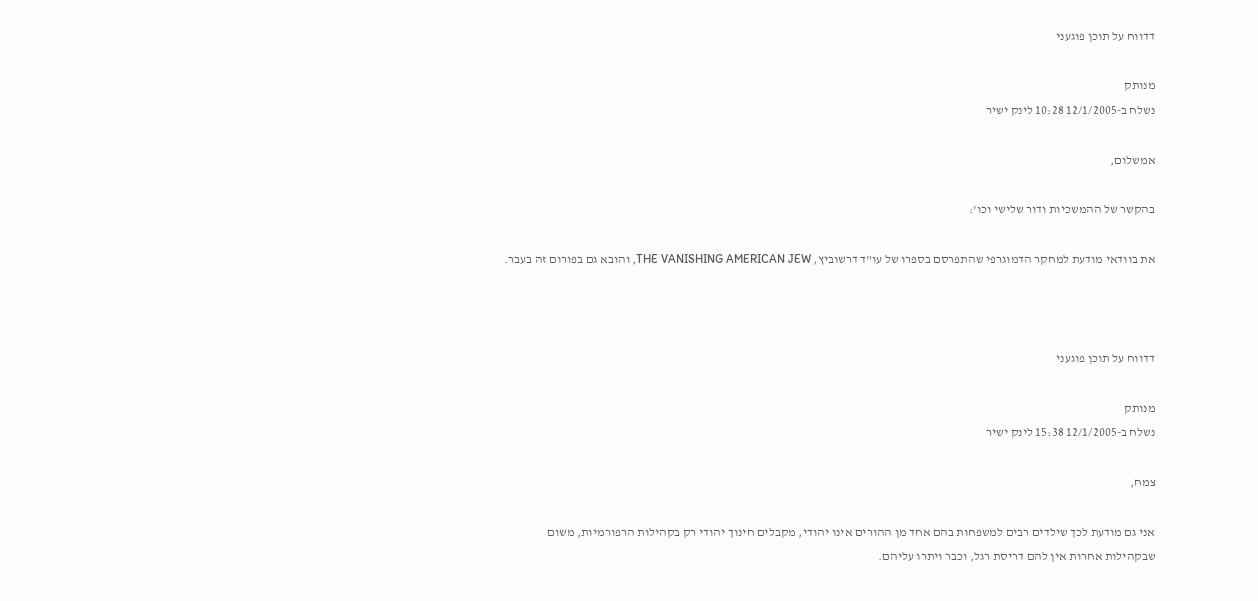דדווח על תוכן פוגעני

מנותק
נשלח ב-12/1/2005 10:28 לינק ישיר

אמשלום,

בהקשר של ההמשכיות ודור שלישי וכו':

את בוודאי מודעת למחקר הדמוגרפי שהתפרסם בספרו של עו"ד דרשוביץ, THE VANISHING AMERICAN JEW, והובא גם בפורום זה בעבר.



דדווח על תוכן פוגעני

מנותק
נשלח ב-12/1/2005 15:38 לינק ישיר

צמח,

אני גם מודעת לכך שילדים רבים למשפחות בהם אחד מן ההורים אינו יהודי, מקבלים חינוך יהודי רק בקהילות הרפורמיות, משום שבקהילות אחרות אין להם דריסת רגל, וכבר ויתרו עליהם.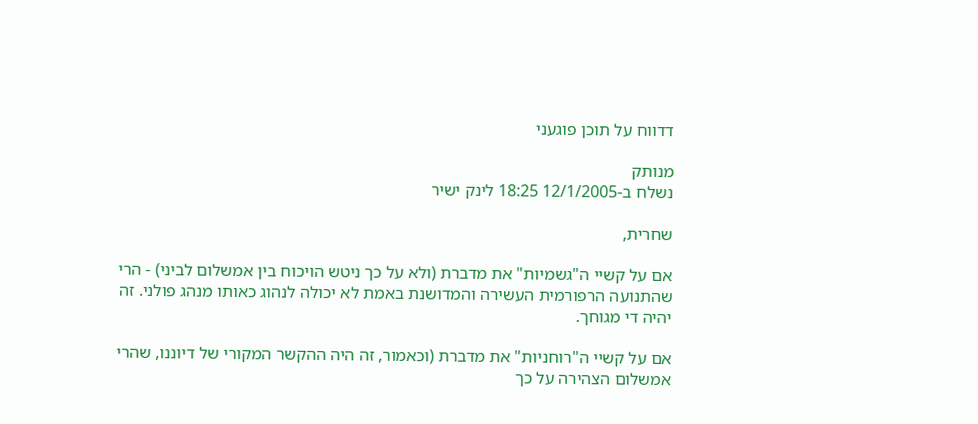דדווח על תוכן פוגעני

מנותק
נשלח ב-12/1/2005 18:25 לינק ישיר

שחרית,

אם על קשיי ה"גשמיות" את מדברת (ולא על כך ניטש הויכוח בין אמשלום לביני) - הרי שהתנועה הרפורמית העשירה והמדושנת באמת לא יכולה לנהוג כאותו מנהג פולני. זה יהיה די מגוחך.

אם על קשיי ה"רוחניות" את מדברת (וכאמור, זה היה ההקשר המקורי של דיוננו, שהרי אמשלום הצהירה על כך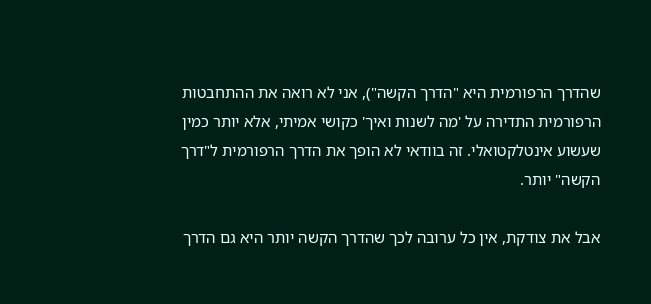שהדרך הרפורמית היא "הדרך הקשה"), אני לא רואה את ההתחבטות הרפורמית התדירה על 'מה לשנות ואיך' כקושי אמיתי, אלא יותר כמין שעשוע אינטלקטואלי. זה בוודאי לא הופך את הדרך הרפורמית ל"דרך הקשה" יותר.

אבל את צודקת, אין כל ערובה לכך שהדרך הקשה יותר היא גם הדרך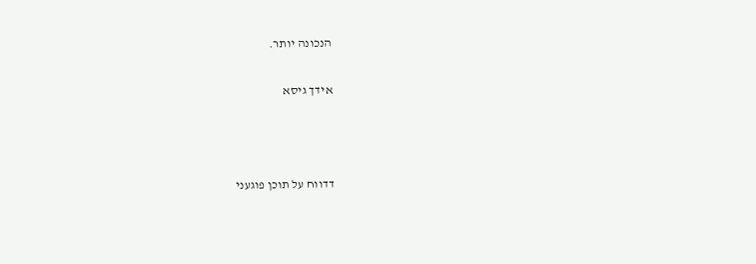הנכונה יותר.

אידך גיסא



דדווח על תוכן פוגעני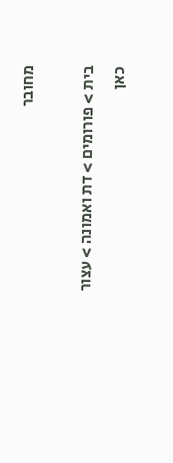מחובר

בית > פורומים > דת ואמונה > עצור כאן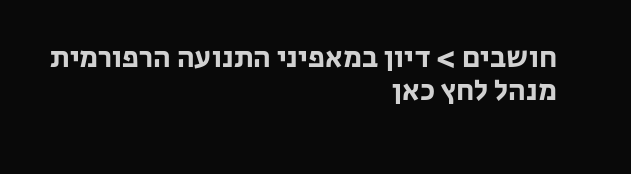חושבים > דיון במאפיני התנועה הרפורמית
מנהל לחץ כאן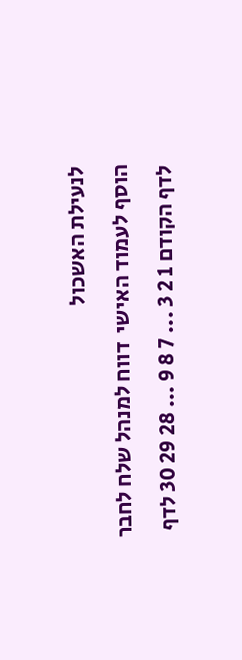לנעילת האשכול
הוסף לעמוד האישי  דווח למנהל שלח לחבר
לדף הקודם 1 2 3 ... 7 8 9 ... 28 29 30 לדף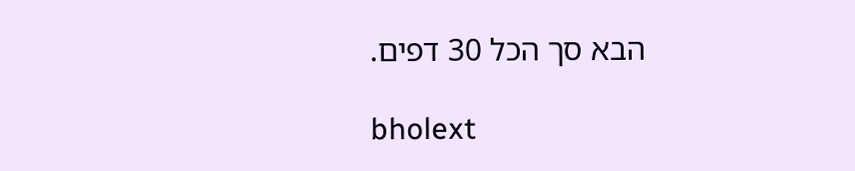הבא סך הכל 30 דפים.

bholext